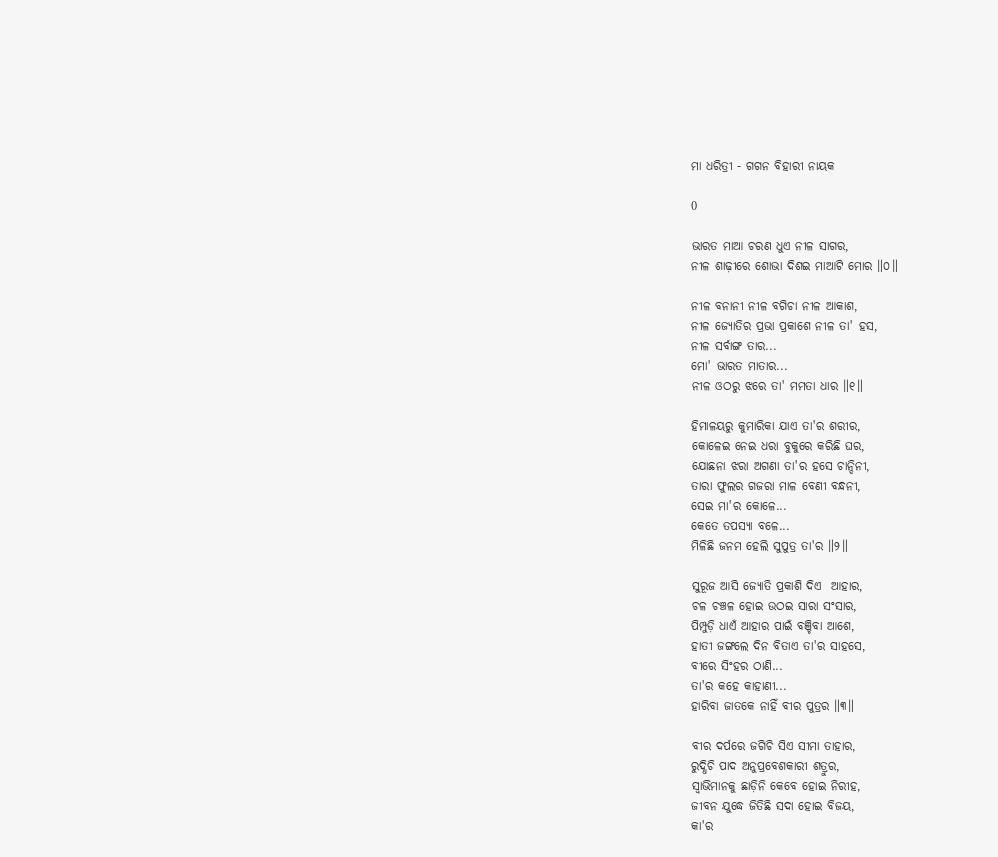ମା ଧରିତ୍ରୀ - ଗଗନ ବିହାରୀ ନାୟକ

0

ଭାରତ ମାଆ ଚରଣ ଧୁଏ ନୀଳ ସାଗର,
ନୀଳ ଶାଢ଼ୀରେ ଶୋଭା ଦିଶଇ ମାଆଟି ମୋର ॥୦॥

ନୀଳ ବନାନୀ ନୀଳ ବଗିଚା ନୀଳ ଆକାଶ,
ନୀଳ ଜ୍ୟୋତିର ପ୍ରଭା ପ୍ରକାଶେ ନୀଳ ତା' ହସ,
ନୀଳ ସର୍ବାଙ୍ଗ ତାର...
ମୋ' ଭାରତ ମାତାର...
ନୀଳ ଓଠରୁ ଝରେ ତା' ମମତା ଧାର ॥୧॥

ହିମାଳୟରୁ କୁମାରିକା ଯାଏ ତା'ର ଶରୀର,
କୋଳେଇ ନେଇ ଧରା ବୁକୁରେ କରିଛି ଘର,
ଯୋଛନା ଝରା ଅଗଣା ତା'ର ହସେ ଚାନ୍ଦିନୀ,
ତାରା ଫୁଲର ଗଜରା ମାଳ ବେଣୀ ବନ୍ଧନୀ,
ସେଇ ମା'ର କୋଳେ...
କେତେ ତପସ୍ୟା ବଳେ...
ମିଳିଛି ଜନମ ହେଲି ସୁପୁତ୍ର ତା'ର ॥୨॥

ସୁରୂଜ ଆସି ଜ୍ୟୋତି ପ୍ରକାଶି ଦିଏ  ଆହାର,
ଚଳ ଚଞ୍ଚଳ ହୋଇ ଉଠଇ ସାରା ସଂସାର,
ପିମ୍ପୁଡ଼ି ଧାଏଁ ଆହାର ପାଇଁ ବଞ୍ଚିବା ଆଶେ,
ହାତୀ ଜଙ୍ଗଲେ ଦିନ ବିତାଏ ତା'ର ସାହସେ,
ବୀରେ ସିଂହର ଠାଣି...
ତା'ର କହେ କାହାଣୀ...
ହାରିବା ଜାତକେ ନାହିଁ ବୀର ପୁତ୍ରର ॥୩॥

ବୀର ଦର୍ପରେ ଜଗିଚି ସିଏ ସୀମା ତାହାର,
ରୁଦ୍ଧିଚି ପାଦ ଅନୁପ୍ରବେଶକାରୀ ଶତ୍ରୁର,
ସ୍ଵାଭିମାନକୁ ଛାଡ଼ିନି କେବେ ହୋଇ ନିରୀହ,
ଜୀବନ ଯୁଦ୍ଧେ ଜିତିଛି ସଦା ହୋଇ ବିଜୟ,
କା'ର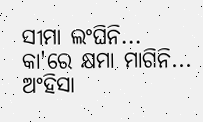ସୀମା ଲଂଘିନି...
କା'ରେ କ୍ଷମା ମାଗିନି...
ଅଂହିସା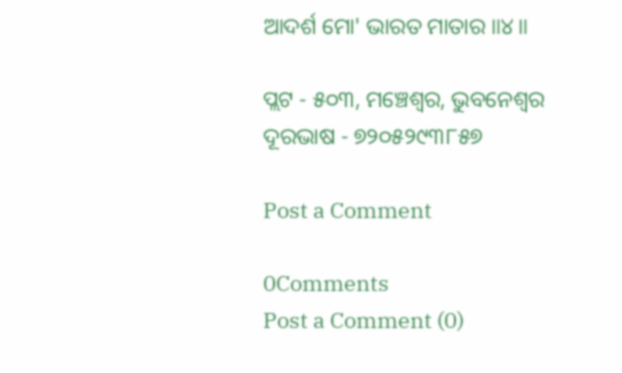ଆଦର୍ଶ ମୋ' ଭାରତ ମାତାର ॥୪॥

ପ୍ଲଟ - ୫୦୩, ମଞ୍ଚେଶ୍ୱର, ଭୁବନେଶ୍ଵର
ଦୂରଭାଷ - ୭୨୦୫୨୯୩୮୫୭

Post a Comment

0Comments
Post a Comment (0)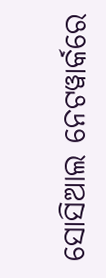ସୋସିଆଲ ନେଟୱାର୍କରେ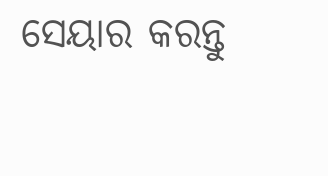ସେୟାର କରନ୍ତୁ